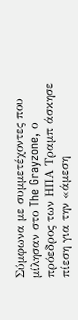Σύμφωνα με συμμετέχοντες που μίλησαν στο The Grayzone, ο πρόεδρος των ΗΠΑ Τραμπ άσκησε πίεση για την «άμεση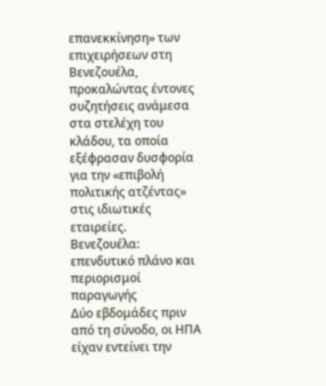επανεκκίνηση» των επιχειρήσεων στη Βενεζουέλα, προκαλώντας έντονες συζητήσεις ανάμεσα στα στελέχη του κλάδου, τα οποία εξέφρασαν δυσφορία για την «επιβολή πολιτικής ατζέντας» στις ιδιωτικές εταιρείες.
Βενεζουέλα: επενδυτικό πλάνο και περιορισμοί παραγωγής
Δύο εβδομάδες πριν από τη σύνοδο, οι ΗΠΑ είχαν εντείνει την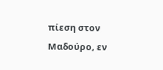πίεση στον Μαδούρο, εν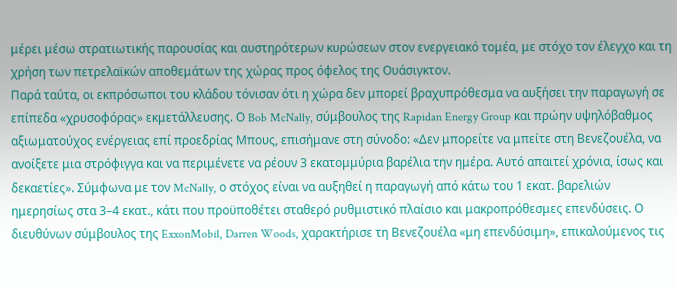μέρει μέσω στρατιωτικής παρουσίας και αυστηρότερων κυρώσεων στον ενεργειακό τομέα, με στόχο τον έλεγχο και τη χρήση των πετρελαϊκών αποθεμάτων της χώρας προς όφελος της Ουάσιγκτον.
Παρά ταύτα, οι εκπρόσωποι του κλάδου τόνισαν ότι η χώρα δεν μπορεί βραχυπρόθεσμα να αυξήσει την παραγωγή σε επίπεδα «χρυσοφόρας» εκμετάλλευσης. Ο Bob McNally, σύμβουλος της Rapidan Energy Group και πρώην υψηλόβαθμος αξιωματούχος ενέργειας επί προεδρίας Μπους, επισήμανε στη σύνοδο: «Δεν μπορείτε να μπείτε στη Βενεζουέλα, να ανοίξετε μια στρόφιγγα και να περιμένετε να ρέουν 3 εκατομμύρια βαρέλια την ημέρα. Αυτό απαιτεί χρόνια, ίσως και δεκαετίες». Σύμφωνα με τον McNally, ο στόχος είναι να αυξηθεί η παραγωγή από κάτω του 1 εκατ. βαρελιών ημερησίως στα 3–4 εκατ., κάτι που προϋποθέτει σταθερό ρυθμιστικό πλαίσιο και μακροπρόθεσμες επενδύσεις. Ο διευθύνων σύμβουλος της ExxonMobil, Darren Woods, χαρακτήρισε τη Βενεζουέλα «μη επενδύσιμη», επικαλούμενος τις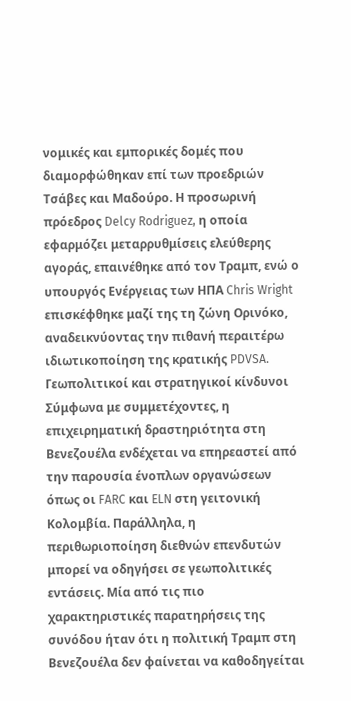νομικές και εμπορικές δομές που διαμορφώθηκαν επί των προεδριών Τσάβες και Μαδούρο. Η προσωρινή πρόεδρος Delcy Rodriguez, η οποία εφαρμόζει μεταρρυθμίσεις ελεύθερης αγοράς, επαινέθηκε από τον Τραμπ, ενώ ο υπουργός Ενέργειας των ΗΠΑ Chris Wright επισκέφθηκε μαζί της τη ζώνη Ορινόκο, αναδεικνύοντας την πιθανή περαιτέρω ιδιωτικοποίηση της κρατικής PDVSA.
Γεωπολιτικοί και στρατηγικοί κίνδυνοι
Σύμφωνα με συμμετέχοντες, η επιχειρηματική δραστηριότητα στη Βενεζουέλα ενδέχεται να επηρεαστεί από την παρουσία ένοπλων οργανώσεων όπως οι FARC και ELN στη γειτονική Κολομβία. Παράλληλα, η περιθωριοποίηση διεθνών επενδυτών μπορεί να οδηγήσει σε γεωπολιτικές εντάσεις. Μία από τις πιο χαρακτηριστικές παρατηρήσεις της συνόδου ήταν ότι η πολιτική Τραμπ στη Βενεζουέλα δεν φαίνεται να καθοδηγείται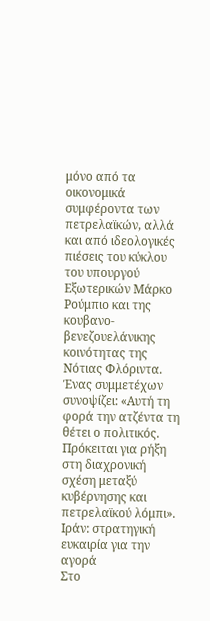μόνο από τα οικονομικά συμφέροντα των πετρελαϊκών, αλλά και από ιδεολογικές πιέσεις του κύκλου του υπουργού Εξωτερικών Μάρκο Ρούμπιο και της κουβανο-βενεζουελάνικης κοινότητας της Νότιας Φλόριντα. Ένας συμμετέχων συνοψίζει: «Αυτή τη φορά την ατζέντα τη θέτει ο πολιτικός. Πρόκειται για ρήξη στη διαχρονική σχέση μεταξύ κυβέρνησης και πετρελαϊκού λόμπι».
Ιράν: στρατηγική ευκαιρία για την αγορά
Στο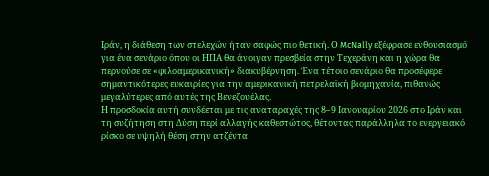Ιράν, η διάθεση των στελεχών ήταν σαφώς πιο θετική. Ο McNally εξέφρασε ενθουσιασμό για ένα σενάριο όπου οι ΗΠΑ θα άνοιγαν πρεσβεία στην Τεχεράνη και η χώρα θα περνούσε σε «φιλοαμερικανική» διακυβέρνηση. Ένα τέτοιο σενάριο θα προσέφερε σημαντικότερες ευκαιρίες για την αμερικανική πετρελαϊκή βιομηχανία, πιθανώς μεγαλύτερες από αυτές της Βενεζουέλας.
Η προσδοκία αυτή συνδέεται με τις αναταραχές της 8–9 Ιανουαρίου 2026 στο Ιράν και τη συζήτηση στη Δύση περί αλλαγής καθεστώτος, θέτοντας παράλληλα το ενεργειακό ρίσκο σε υψηλή θέση στην ατζέντα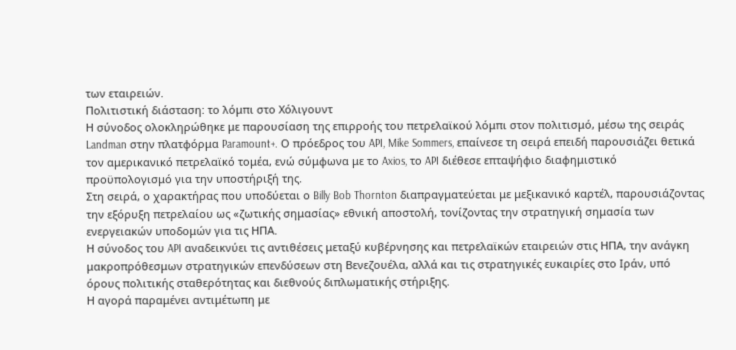των εταιρειών.
Πολιτιστική διάσταση: το λόμπι στο Χόλιγουντ
Η σύνοδος ολοκληρώθηκε με παρουσίαση της επιρροής του πετρελαϊκού λόμπι στον πολιτισμό, μέσω της σειράς Landman στην πλατφόρμα Paramount+. Ο πρόεδρος του API, Mike Sommers, επαίνεσε τη σειρά επειδή παρουσιάζει θετικά τον αμερικανικό πετρελαϊκό τομέα, ενώ σύμφωνα με το Axios, το API διέθεσε επταψήφιο διαφημιστικό προϋπολογισμό για την υποστήριξή της.
Στη σειρά, ο χαρακτήρας που υποδύεται ο Billy Bob Thornton διαπραγματεύεται με μεξικανικό καρτέλ, παρουσιάζοντας την εξόρυξη πετρελαίου ως «ζωτικής σημασίας» εθνική αποστολή, τονίζοντας την στρατηγική σημασία των ενεργειακών υποδομών για τις ΗΠΑ.
Η σύνοδος του API αναδεικνύει τις αντιθέσεις μεταξύ κυβέρνησης και πετρελαϊκών εταιρειών στις ΗΠΑ, την ανάγκη μακροπρόθεσμων στρατηγικών επενδύσεων στη Βενεζουέλα, αλλά και τις στρατηγικές ευκαιρίες στο Ιράν, υπό όρους πολιτικής σταθερότητας και διεθνούς διπλωματικής στήριξης.
Η αγορά παραμένει αντιμέτωπη με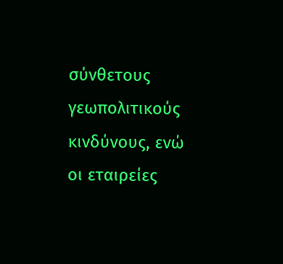σύνθετους γεωπολιτικούς κινδύνους, ενώ οι εταιρείες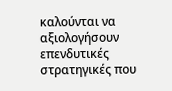καλούνται να αξιολογήσουν επενδυτικές στρατηγικές που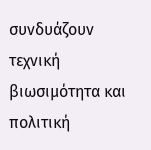συνδυάζουν τεχνική βιωσιμότητα και πολιτική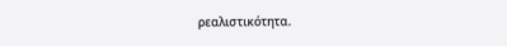ρεαλιστικότητα.